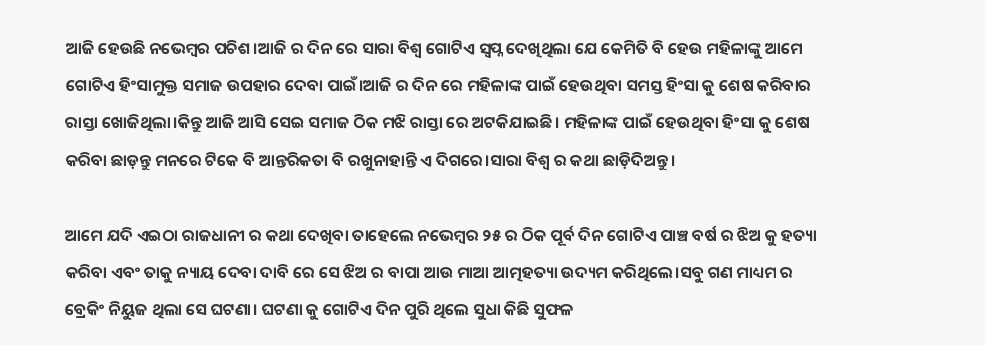ଆଜି ହେଉଛି ନଭେମ୍ବର ପଚିଶ।ଆଜି ର ଦିନ ରେ ସାରା ବିଶ୍ୱ ଗୋଟିଏ ସ୍ବପ୍ନ ଦେଖିଥିଲା ଯେ କେମିତି ବି ହେଉ ମହିଳାଙ୍କୁ ଆମେ ଗୋଟିଏ ହିଂସାମୁକ୍ତ ସମାଜ ଉପହାର ଦେବା ପାଇଁ।ଆଜି ର ଦିନ ରେ ମହିଳାଙ୍କ ପାଇଁ ହେଉଥିବା ସମସ୍ତ ହିଂସା କୁ ଶେଷ କରିବାର ରାସ୍ତା ଖୋଜିଥିଲା।କିନ୍ତୁ ଆଜି ଆସି ସେଇ ସମାଜ ଠିକ ମଝି ରାସ୍ତା ରେ ଅଟକିଯାଇଛି। ମହିଳାଙ୍କ ପାଇଁ ହେଉଥିବା ହିଂସା କୁ ଶେଷ କରିବା ଛାଡ଼ନ୍ତୁ ମନରେ ଟିକେ ବି ଆନ୍ତରିକତା ବି ରଖୁନାହାନ୍ତି ଏ ଦିଗରେ।ସାରା ବିଶ୍ୱ ର କଥା ଛାଡ଼ିଦିଅନ୍ତୁ।

ଆମେ ଯଦି ଏଇଠା ରାଜଧାନୀ ର କଥା ଦେଖିବା ତାହେଲେ ନଭେମ୍ବର ୨୫ ର ଠିକ ପୂର୍ବ ଦିନ ଗୋଟିଏ ପାଞ୍ଚ ବର୍ଷ ର ଝିଅ କୁ ହତ୍ୟା କରିବା ଏବଂ ତାକୁ ନ୍ୟାୟ ଦେବା ଦାବି ରେ ସେ ଝିଅ ର ବାପା ଆଉ ମାଆ ଆତ୍ମହତ୍ୟା ଉଦ୍ୟମ କରିଥିଲେ।ସବୁ ଗଣ ମାଧ୍ୟମ ର ବ୍ରେକିଂ ନିୟୁଜ ଥିଲା ସେ ଘଟଣା। ଘଟଣା କୁ ଗୋଟିଏ ଦିନ ପୁରି ଥିଲେ ସୁଧା କିଛି ସୁଫଳ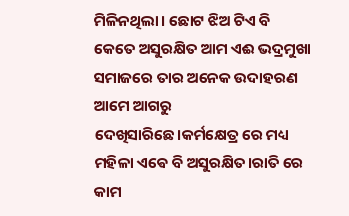ମିଳିନଥିଲା। ଛୋଟ ଝିଅ ଟିଏ ବି କେତେ ଅସୁରକ୍ଷିତ ଆମ ଏଈ ଭଦ୍ରମୁଖା ସମାଜରେ ତାର ଅନେକ ଉଦାହରଣ ଆମେ ଆଗରୁ ଦେଖିସାରିଛେ।କର୍ମକ୍ଷେତ୍ର ରେ ମଧ୍ୟ ମହିଳା ଏଵେ ବି ଅସୁରକ୍ଷିତ।ରାତି ରେ କାମ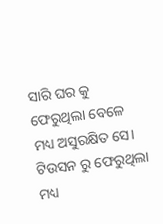ସାରି ଘର କୁ ଫେରୁଥିଲା ବେଳେ ମଧ୍ୟ ଅସୁରକ୍ଷିତ ସେ। ଟିଉସନ ରୁ ଫେରୁଥିଲା ମଧ୍ୟ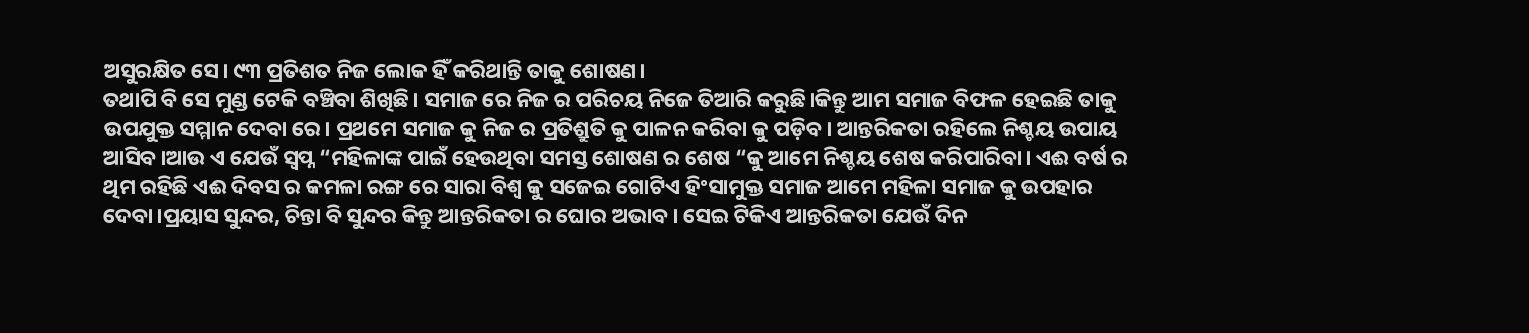ଅସୁରକ୍ଷିତ ସେ। ୯୩ ପ୍ରତିଶତ ନିଜ ଲୋକ ହିଁ କରିଥାନ୍ତି ତାକୁ ଶୋଷଣ।
ତଥାପି ବି ସେ ମୁଣ୍ଡ ଟେକି ବଞ୍ଚିବା ଶିଖିଛି। ସମାଜ ରେ ନିଜ ର ପରିଚୟ ନିଜେ ତିଆରି କରୁଛି।କିନ୍ତୁ ଆମ ସମାଜ ବିଫଳ ହେଇଛି ତାକୁ ଉପଯୁକ୍ତ ସମ୍ମାନ ଦେବା ରେ। ପ୍ରଥମେ ସମାଜ କୁ ନିଜ ର ପ୍ରତିଶ୍ରୁତି କୁ ପାଳନ କରିବା କୁ ପଡ଼ିବ। ଆନ୍ତରିକତା ରହିଲେ ନିଶ୍ଚୟ ଉପାୟ ଆସିବ।ଆଉ ଏ ଯେଉଁ ସ୍ବପ୍ନ “ମହିଳାଙ୍କ ପାଇଁ ହେଉଥିବା ସମସ୍ତ ଶୋଷଣ ର ଶେଷ “କୁ ଆମେ ନିଶ୍ଚୟ ଶେଷ କରିପାରିବା। ଏଈ ବର୍ଷ ର ଥିମ ରହିଛି ଏଈ ଦିବସ ର କମଳା ରଙ୍ଗ ରେ ସାରା ବିଶ୍ୱ କୁ ସଜେଇ ଗୋଟିଏ ହିଂସାମୁକ୍ତ ସମାଜ ଆମେ ମହିଳା ସମାଜ କୁ ଉପହାର ଦେବା।ପ୍ରୟାସ ସୁନ୍ଦର, ଚିନ୍ତା ବି ସୁନ୍ଦର କିନ୍ତୁ ଆନ୍ତରିକତା ର ଘୋର ଅଭାବ। ସେଇ ଟିକିଏ ଆନ୍ତରିକତା ଯେଉଁ ଦିନ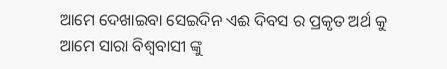ଆମେ ଦେଖାଇବା ସେଇଦିନ ଏଈ ଦିବସ ର ପ୍ରକୃତ ଅର୍ଥ କୁ ଆମେ ସାରା ବିଶ୍ୱବାସୀ ଙ୍କୁ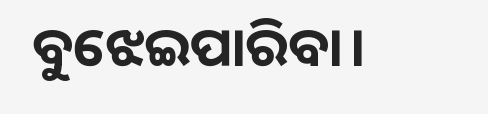ବୁଝେଇପାରିବା।